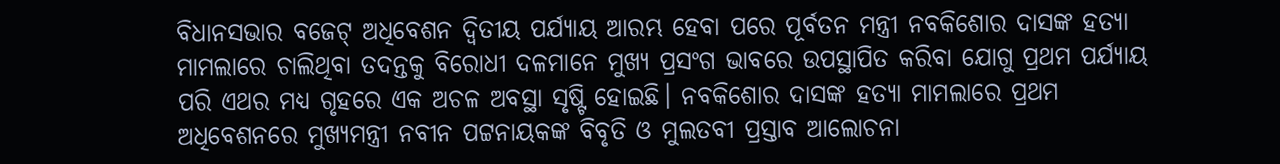ବିଧାନସଭାର ବଜେଟ୍ ଅଧିବେଶନ ଦ୍ୱିତୀୟ ପର୍ଯ୍ୟାୟ ଆରମ୍ଭ ହେବା ପରେ ପୂର୍ବତନ ମନ୍ତ୍ରୀ ନବକିଶୋର ଦାସଙ୍କ ହତ୍ୟା ମାମଲାରେ ଚାଲିଥିବା ତଦନ୍ତକୁ ବିରୋଧୀ ଦଳମାନେ ମୁଖ୍ୟ ପ୍ରସଂଗ ଭାବରେ ଉପସ୍ଥାପିତ କରିବା ଯୋଗୁ ପ୍ରଥମ ପର୍ଯ୍ୟାୟ ପରି ଏଥର ମଧ୍ୟ ଗୃହରେ ଏକ ଅଚଳ ଅବସ୍ଥା ସୃଷ୍ଟି ହୋଇଛି। ନବକିଶୋର ଦାସଙ୍କ ହତ୍ୟା ମାମଲାରେ ପ୍ରଥମ ଅଧିବେଶନରେ ମୁଖ୍ୟମନ୍ତ୍ରୀ ନବୀନ ପଟ୍ଟନାୟକଙ୍କ ବିବୃତି ଓ ମୁଲତବୀ ପ୍ରସ୍ତାବ ଆଲୋଚନା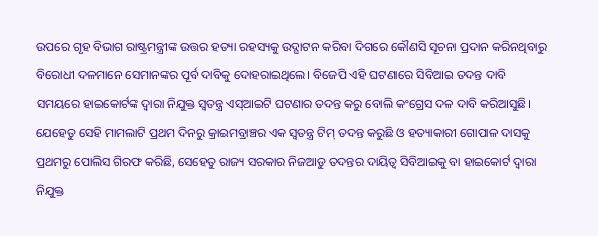ଉପରେ ଗୃହ ବିଭାଗ ରାଷ୍ଟ୍ରମନ୍ତ୍ରୀଙ୍କ ଉତ୍ତର ହତ୍ୟା ରହସ୍ୟକୁ ଉଦ୍ଘାଟନ କରିବା ଦିଗରେ କୌଣସି ସୂଚନା ପ୍ରଦାନ କରିନଥିବାରୁ ବିରୋଧୀ ଦଳମାନେ ସେମାନଙ୍କର ପୂର୍ବ ଦାବିକୁ ଦୋହରାଇଥିଲେ। ବିଜେପି ଏହି ଘଟଣାରେ ସିବିଆଇ ତଦନ୍ତ ଦାବି ସମୟରେ ହାଇକୋର୍ଟଙ୍କ ଦ୍ୱାରା ନିଯୁକ୍ତ ସ୍ୱତନ୍ତ୍ର ଏସ୍ଆଇଟି ଘଟଣାର ତଦନ୍ତ କରୁ ବୋଲି କଂଗ୍ରେସ ଦଳ ଦାବି କରିଆସୁଛି। ଯେହେତୁ ସେହି ମାମଲାଟି ପ୍ରଥମ ଦିନରୁ କ୍ରାଇମବ୍ରାଞ୍ଚର ଏକ ସ୍ୱତନ୍ତ୍ର ଟିମ୍ ତଦନ୍ତ କରୁଛି ଓ ହତ୍ୟାକାରୀ ଗୋପାଳ ଦାସକୁ ପ୍ରଥମରୁ ପୋଲିସ ଗିରଫ କରିଛି, ସେହେତୁ ରାଜ୍ୟ ସରକାର ନିଜଆଡୁ ତଦନ୍ତର ଦାୟିତ୍ୱ ସିବିଆଇକୁ ବା ହାଇକୋର୍ଟ ଦ୍ୱାରା ନିଯୁକ୍ତ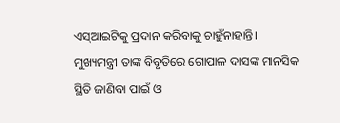ଏସ୍ଆଇଟିକୁ ପ୍ରଦାନ କରିବାକୁ ଚାହୁଁନାହାନ୍ତି।
ମୁଖ୍ୟମନ୍ତ୍ରୀ ତାଙ୍କ ବିବୃତିରେ ଗୋପାଳ ଦାସଙ୍କ ମାନସିକ ସ୍ଥିତି ଜାଣିବା ପାଇଁ ଓ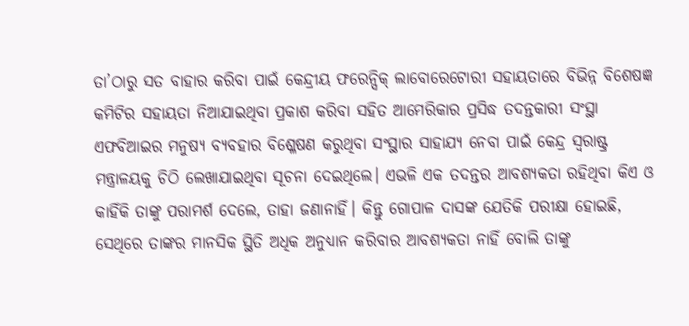ତା’ଠାରୁ ସତ ବାହାର କରିବା ପାଇଁ କେନ୍ଦ୍ରୀୟ ଫରେନ୍ସିକ୍ ଲାବୋରେଟୋରୀ ସହାୟତାରେ ବିଭିନ୍ନ ବିଶେଷଜ୍ଞ କମିଟିର ସହାୟତା ନିଆଯାଇଥିବା ପ୍ରକାଶ କରିବା ସହିତ ଆମେରିକାର ପ୍ରସିଦ୍ଧ ତଦନ୍ତକାରୀ ସଂସ୍ଥା ଏଫବିଆଇର ମନୁଷ୍ୟ ବ୍ୟବହାର ବିଶ୍ଳେଷଣ କରୁଥିବା ସଂସ୍ଥାର ସାହାଯ୍ୟ ନେବା ପାଇଁ କେନ୍ଦ୍ର ସ୍ୱରାଷ୍ଟ୍ର ମନ୍ତ୍ରାଳୟକୁ ଚିଠି ଲେଖାଯାଇଥିବା ସୂଚନା ଦେଇଥିଲେ। ଏଭଳି ଏକ ତଦନ୍ତର ଆବଶ୍ୟକତା ରହିଥିବା କିଏ ଓ କାହିଁକି ତାଙ୍କୁ ପରାମର୍ଶ ଦେଲେ, ତାହା ଜଣାନାହିଁ। କିନ୍ତୁ ଗୋପାଳ ଦାସଙ୍କ ଯେତିକି ପରୀକ୍ଷା ହୋଇଛି, ସେଥିରେ ତାଙ୍କର ମାନସିକ ସ୍ଥିତି ଅଧିକ ଅନୁଧ୍ୟାନ କରିବାର ଆବଶ୍ୟକତା ନାହିଁ ବୋଲି ତାଙ୍କୁ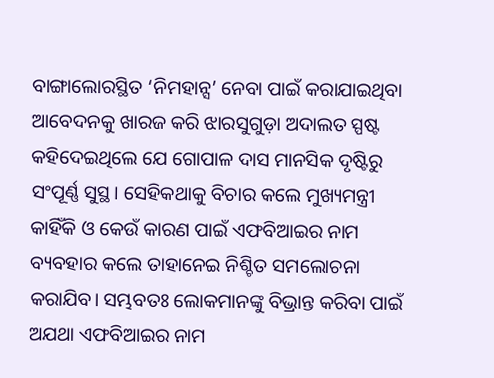ବାଙ୍ଗାଲୋରସ୍ଥିତ ‘ନିମହାନ୍ସ’ ନେବା ପାଇଁ କରାଯାଇଥିବା ଆବେଦନକୁ ଖାରଜ କରି ଝାରସୁଗୁଡ଼ା ଅଦାଲତ ସ୍ପଷ୍ଟ କହିଦେଇଥିଲେ ଯେ ଗୋପାଳ ଦାସ ମାନସିକ ଦୃଷ୍ଟିରୁ ସଂପୂର୍ଣ୍ଣ ସୁସ୍ଥ। ସେହିକଥାକୁ ବିଚାର କଲେ ମୁଖ୍ୟମନ୍ତ୍ରୀ କାହିଁକି ଓ କେଉଁ କାରଣ ପାଇଁ ଏଫବିଆଇର ନାମ ବ୍ୟବହାର କଲେ ତାହାନେଇ ନିଶ୍ଚିତ ସମଲୋଚନା କରାଯିବ। ସମ୍ଭବତଃ ଲୋକମାନଙ୍କୁ ବିଭ୍ରାନ୍ତ କରିବା ପାଇଁ ଅଯଥା ଏଫବିଆଇର ନାମ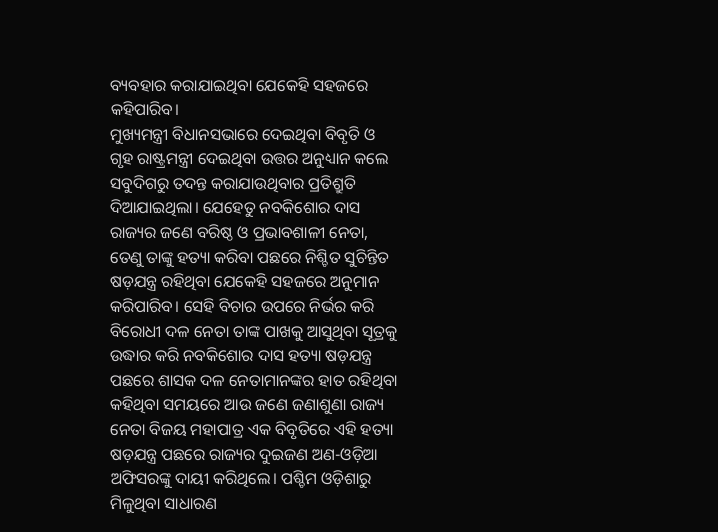ବ୍ୟବହାର କରାଯାଇଥିବା ଯେକେହି ସହଜରେ କହିପାରିବ।
ମୁଖ୍ୟମନ୍ତ୍ରୀ ବିଧାନସଭାରେ ଦେଇଥିବା ବିବୃତି ଓ ଗୃହ ରାଷ୍ଟ୍ରମନ୍ତ୍ରୀ ଦେଇଥିବା ଉତ୍ତର ଅନୁଧ୍ୟାନ କଲେ ସବୁଦିଗରୁ ତଦନ୍ତ କରାଯାଉଥିବାର ପ୍ରତିଶ୍ରୁତି ଦିଆଯାଇଥିଲା। ଯେହେତୁ ନବକିଶୋର ଦାସ ରାଜ୍ୟର ଜଣେ ବରିଷ୍ଠ ଓ ପ୍ରଭାବଶାଳୀ ନେତା, ତେଣୁ ତାଙ୍କୁ ହତ୍ୟା କରିବା ପଛରେ ନିଶ୍ଚିତ ସୁଚିନ୍ତିତ ଷଡ଼ଯନ୍ତ୍ର ରହିଥିବା ଯେକେହି ସହଜରେ ଅନୁମାନ କରିପାରିବ। ସେହି ବିଚାର ଉପରେ ନିର୍ଭର କରି ବିରୋଧୀ ଦଳ ନେତା ତାଙ୍କ ପାଖକୁ ଆସୁଥିବା ସୂତ୍ରକୁ ଉଦ୍ଧାର କରି ନବକିଶୋର ଦାସ ହତ୍ୟା ଷଡ଼ଯନ୍ତ୍ର ପଛରେ ଶାସକ ଦଳ ନେତାମାନଙ୍କର ହାତ ରହିଥିବା କହିଥିବା ସମୟରେ ଆଉ ଜଣେ ଜଣାଶୁଣା ରାଜ୍ୟ ନେତା ବିଜୟ ମହାପାତ୍ର ଏକ ବିବୃତିରେ ଏହି ହତ୍ୟା ଷଡ଼ଯନ୍ତ୍ର ପଛରେ ରାଜ୍ୟର ଦୁଇଜଣ ଅଣ-ଓଡ଼ିଆ ଅଫିସରଙ୍କୁ ଦାୟୀ କରିଥିଲେ। ପଶ୍ଚିମ ଓଡ଼ିଶାରୁ ମିଳୁଥିବା ସାଧାରଣ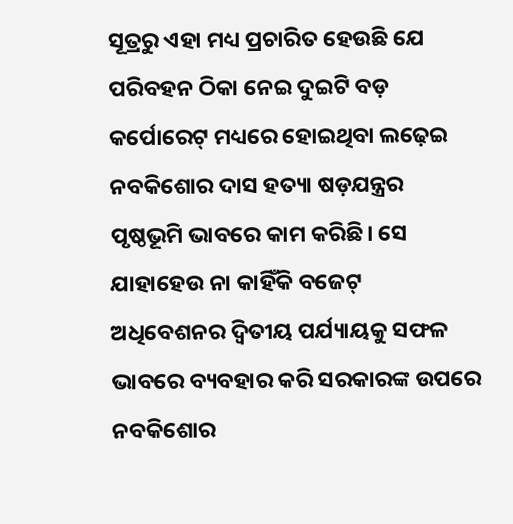ସୂତ୍ରରୁ ଏହା ମଧ୍ୟ ପ୍ରଚାରିତ ହେଉଛି ଯେ ପରିବହନ ଠିକା ନେଇ ଦୁଇଟି ବଡ଼ କର୍ପୋରେଟ୍ ମଧ୍ୟରେ ହୋଇଥିବା ଲଢ଼େଇ ନବକିଶୋର ଦାସ ହତ୍ୟା ଷଡ଼ଯନ୍ତ୍ରର ପୃଷ୍ଠଭୂମି ଭାବରେ କାମ କରିଛି। ସେ ଯାହାହେଉ ନା କାହିଁକି ବଜେଟ୍ ଅଧିବେଶନର ଦ୍ୱିତୀୟ ପର୍ଯ୍ୟାୟକୁ ସଫଳ ଭାବରେ ବ୍ୟବହାର କରି ସରକାରଙ୍କ ଉପରେ ନବକିଶୋର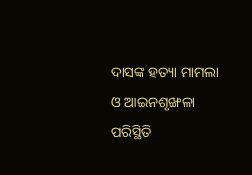ଦାସଙ୍କ ହତ୍ୟା ମାମଲା ଓ ଆଇନଶୃଙ୍ଖଳା ପରିସ୍ଥିତି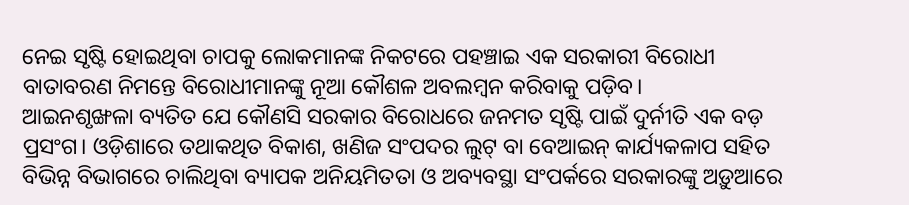ନେଇ ସୃଷ୍ଟି ହୋଇଥିବା ଚାପକୁ ଲୋକମାନଙ୍କ ନିକଟରେ ପହଞ୍ଚାଇ ଏକ ସରକାରୀ ବିରୋଧୀ ବାତାବରଣ ନିମନ୍ତେ ବିରୋଧୀମାନଙ୍କୁ ନୂଆ କୌଶଳ ଅବଲମ୍ବନ କରିବାକୁ ପଡ଼ିବ।
ଆଇନଶୃଙ୍ଖଳା ବ୍ୟତିତ ଯେ କୌଣସି ସରକାର ବିରୋଧରେ ଜନମତ ସୃଷ୍ଟି ପାଇଁ ଦୁର୍ନୀତି ଏକ ବଡ଼ ପ୍ରସଂଗ। ଓଡ଼ିଶାରେ ତଥାକଥିତ ବିକାଶ, ଖଣିଜ ସଂପଦର ଲୁଟ୍ ବା ବେଆଇନ୍ କାର୍ଯ୍ୟକଳାପ ସହିତ ବିଭିନ୍ନ ବିଭାଗରେ ଚାଲିଥିବା ବ୍ୟାପକ ଅନିୟମିତତା ଓ ଅବ୍ୟବସ୍ଥା ସଂପର୍କରେ ସରକାରଙ୍କୁ ଅଡ଼ୁଆରେ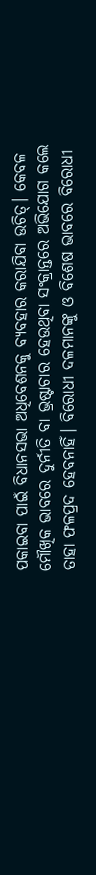ପକାଇବା ପାଇଁ ବିଧାନସଭା ଅଧିବେଶନକୁ ବ୍ୟବହାର କରାଯିବା ଉଚିତ୍। କେବଳ ମୌଖିକ ଭାବରେ ଦୁର୍ନୀତି ବା ଭ୍ରଷ୍ଟାଚାର ହେଉଥିବା ସଂକ୍ରାନ୍ତରେ ଅଭିଯୋଗ କଲେ ତାହା ଫଳପ୍ରଦ ହେବନାହିଁ। ବିରୋଧୀ ଦଳମାନଙ୍କୁ ଓ ବିଶେଷ ଭାବରେ ବିରୋଧୀ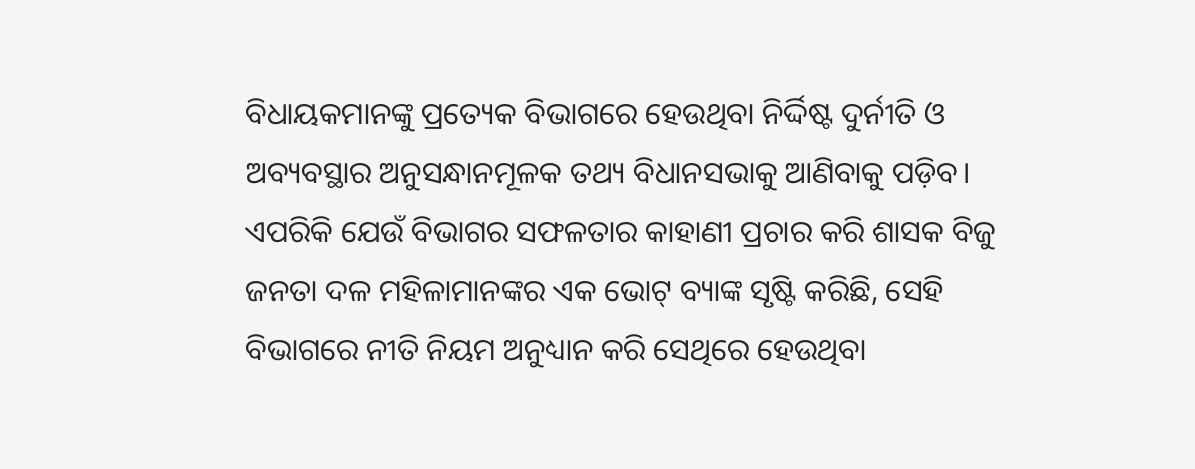ବିଧାୟକମାନଙ୍କୁ ପ୍ରତ୍ୟେକ ବିଭାଗରେ ହେଉଥିବା ନିର୍ଦ୍ଦିଷ୍ଟ ଦୁର୍ନୀତି ଓ ଅବ୍ୟବସ୍ଥାର ଅନୁସନ୍ଧାନମୂଳକ ତଥ୍ୟ ବିଧାନସଭାକୁ ଆଣିବାକୁ ପଡ଼ିବ। ଏପରିକି ଯେଉଁ ବିଭାଗର ସଫଳତାର କାହାଣୀ ପ୍ରଚାର କରି ଶାସକ ବିଜୁ ଜନତା ଦଳ ମହିଳାମାନଙ୍କର ଏକ ଭୋଟ୍ ବ୍ୟାଙ୍କ ସୃଷ୍ଟି କରିଛି, ସେହି ବିଭାଗରେ ନୀତି ନିୟମ ଅନୁଧ୍ୟାନ କରି ସେଥିରେ ହେଉଥିବା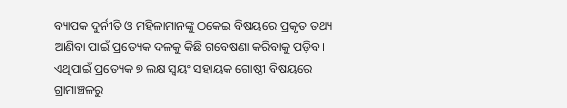ବ୍ୟାପକ ଦୁର୍ନୀତି ଓ ମହିଳାମାନଙ୍କୁ ଠକେଇ ବିଷୟରେ ପ୍ରକୃତ ତଥ୍ୟ ଆଣିବା ପାଇଁ ପ୍ରତ୍ୟେକ ଦଳକୁ କିଛି ଗବେଷଣା କରିବାକୁ ପଡ଼ିବ।
ଏଥିପାଇଁ ପ୍ରତ୍ୟେକ ୭ ଲକ୍ଷ ସ୍ୱୟଂ ସହାୟକ ଗୋଷ୍ଠୀ ବିଷୟରେ ଗ୍ରାମାଞ୍ଚଳରୁ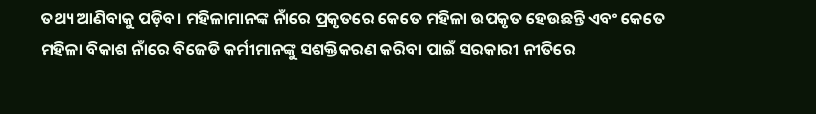ତଥ୍ୟ ଆଣିବାକୁ ପଡ଼ିବ। ମହିଳାମାନଙ୍କ ନାଁରେ ପ୍ରକୃତରେ କେତେ ମହିଳା ଉପକୃତ ହେଉଛନ୍ତି ଏବଂ କେତେ ମହିଳା ବିକାଶ ନାଁରେ ବିଜେଡି କର୍ମୀମାନଙ୍କୁ ସଶକ୍ତିକରଣ କରିବା ପାଇଁ ସରକାରୀ ନୀତିରେ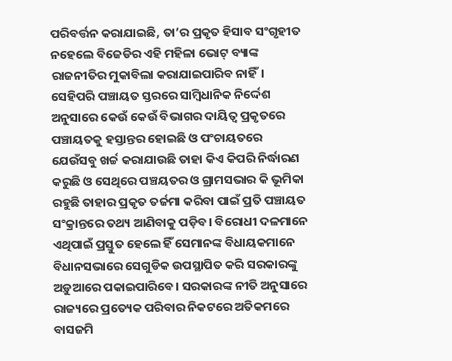ପରିବର୍ତ୍ତନ କରାଯାଇଛି, ତା’ର ପ୍ରକୃତ ହିସାବ ସଂଗୃହୀତ ନହେଲେ ବିଜେଡିର ଏହି ମହିଳା ଭୋଟ୍ ବ୍ୟାଙ୍କ ରାଜନୀତିର ମୁକାବିଲା କରାଯାଇପାରିବ ନାହିଁ। ସେହିପରି ପଞ୍ଚାୟତ ସ୍ତରରେ ସାମ୍ବିଧାନିକ ନିର୍ଦ୍ଦେଶ ଅନୁସାରେ କେଉଁ କେଉଁ ବିଭାଗର ଦାୟିତ୍ୱ ପ୍ରକୃତରେ ପଞ୍ଚାୟତକୁ ହସ୍ତାନ୍ତର ହୋଇଛି ଓ ପଂଚାୟତରେ ଯେଉଁସବୁ ଖର୍ଚ୍ଚ କରାଯାଉଛି ତାହା କିଏ କିପରି ନିର୍ଦ୍ଧାରଣ କରୁଛି ଓ ସେଥିରେ ପଞ୍ଚୟତର ଓ ଗ୍ରାମସଭାର କି ଭୂମିକା ରହୁଛି ତାହାର ପ୍ରକୃତ ତର୍ଜମା କରିବା ପାଇଁ ପ୍ରତି ପଞ୍ଚାୟତ ସଂକ୍ରାନ୍ତରେ ତଥ୍ୟ ଆଣିବାକୁ ପଡ଼ିବ। ବିରୋଧୀ ଦଳମାନେ ଏଥିପାଇଁ ପ୍ରସ୍ତୁତ ହେଲେ ହିଁ ସେମାନଙ୍କ ବିଧାୟକମାନେ ବିଧାନସଭାରେ ସେଗୁଡିକ ଉପସ୍ଥାପିତ କରି ସରକାରଙ୍କୁ ଅଡ଼ୁଆରେ ପକାଇପାରିବେ। ସରକାରଙ୍କ ନୀତି ଅନୁସାରେ ରାଜ୍ୟରେ ପ୍ରତ୍ୟେକ ପରିବାର ନିକଟରେ ଅତିକମରେ ବାସଜମି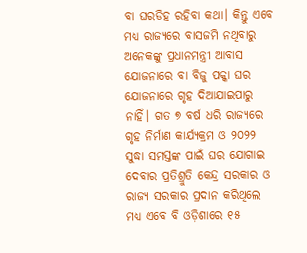ବା ଘରଡିହ ରହିବା କଥା। କିନ୍ତୁ ଏବେ ମଧ୍ୟ ରାଜ୍ୟରେ ବାସଜମି ନଥିବାରୁ ଅନେକଙ୍କୁ ପ୍ରଧାନମନ୍ତ୍ରୀ ଆବାସ ଯୋଜନାରେ ବା ବିଜୁ ପକ୍କା ଘର ଯୋଜନାରେ ଗୃହ ଦିଆଯାଇପାରୁ ନାହିଁ। ଗତ ୭ ବର୍ଷ ଧରି ରାଜ୍ୟରେ ଗୃହ ନିର୍ମାଣ କାର୍ଯ୍ୟକ୍ରମ ଓ ୨୦୨୨ ସୁଦ୍ଧା ସମସ୍ତଙ୍କ ପାଇଁ ଘର ଯୋଗାଇ ଦେବାର ପ୍ରତିଶ୍ରୁତି କେନ୍ଦ୍ର ସରକାର ଓ ରାଜ୍ୟ ସରକାର ପ୍ରଦାନ କରିଥିଲେ ମଧ୍ୟ ଏବେ ବି ଓଡ଼ିଶାରେ ୧୫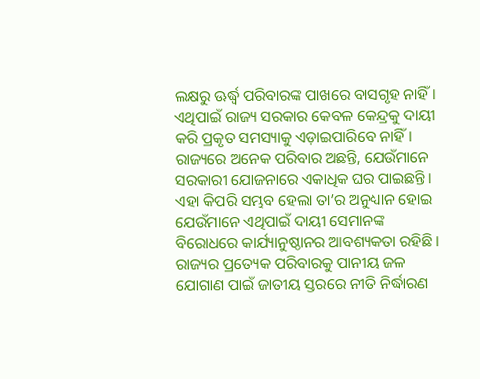ଲକ୍ଷରୁ ଊର୍ଦ୍ଧ୍ୱ ପରିବାରଙ୍କ ପାଖରେ ବାସଗୃହ ନାହିଁ। ଏଥିପାଇଁ ରାଜ୍ୟ ସରକାର କେବଳ କେନ୍ଦ୍ରକୁ ଦାୟୀ କରି ପ୍ରକୃତ ସମସ୍ୟାକୁ ଏଡ଼ାଇପାରିବେ ନାହିଁ। ରାଜ୍ୟରେ ଅନେକ ପରିବାର ଅଛନ୍ତି, ଯେଉଁମାନେ ସରକାରୀ ଯୋଜନାରେ ଏକାଧିକ ଘର ପାଇଛନ୍ତି। ଏହା କିପରି ସମ୍ଭବ ହେଲା ତା’ର ଅନୁଧ୍ୟାନ ହୋଇ ଯେଉଁମାନେ ଏଥିପାଇଁ ଦାୟୀ ସେମାନଙ୍କ ବିରୋଧରେ କାର୍ଯ୍ୟାନୁଷ୍ଠାନର ଆବଶ୍ୟକତା ରହିଛି।
ରାଜ୍ୟର ପ୍ରତ୍ୟେକ ପରିବାରକୁ ପାନୀୟ ଜଳ ଯୋଗାଣ ପାଇଁ ଜାତୀୟ ସ୍ତରରେ ନୀତି ନିର୍ଦ୍ଧାରଣ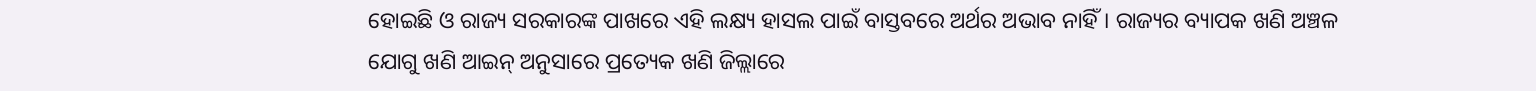ହୋଇଛି ଓ ରାଜ୍ୟ ସରକାରଙ୍କ ପାଖରେ ଏହି ଲକ୍ଷ୍ୟ ହାସଲ ପାଇଁ ବାସ୍ତବରେ ଅର୍ଥର ଅଭାବ ନାହିଁ। ରାଜ୍ୟର ବ୍ୟାପକ ଖଣି ଅଞ୍ଚଳ ଯୋଗୁ ଖଣି ଆଇନ୍ ଅନୁସାରେ ପ୍ରତ୍ୟେକ ଖଣି ଜିଲ୍ଲାରେ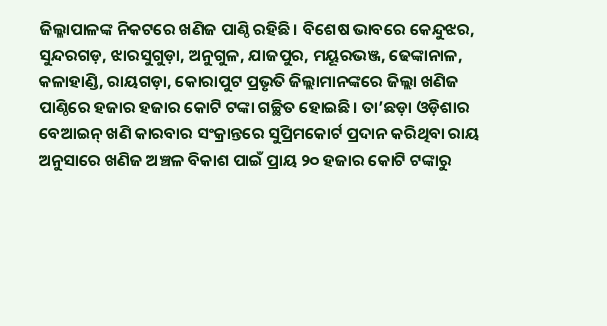ଜିଲ୍ଳାପାଳଙ୍କ ନିକଟରେ ଖଣିଜ ପାଣ୍ଠି ରହିଛି। ବିଶେଷ ଭାବରେ କେନ୍ଦୁଝର, ସୁନ୍ଦରଗଡ଼, ଝାରସୁଗୁଡ଼ା, ଅନୁଗୁଳ, ଯାଜପୁର, ମୟୂରଭଞ୍ଜ, ଢେଙ୍କାନାଳ, କଳାହାଣ୍ଡି, ରାୟଗଡ଼ା, କୋରାପୁଟ ପ୍ରଭୃତି ଜିଲ୍ଲାମାନଙ୍କରେ ଜିଲ୍ଲା ଖଣିଜ ପାଣ୍ଠିରେ ହଜାର ହଜାର କୋଟି ଟଙ୍କା ଗଚ୍ଛିତ ହୋଇଛି। ତା’ଛଡ଼ା ଓଡ଼ିଶାର ବେଆଇନ୍ ଖଣି କାରବାର ସଂକ୍ରାନ୍ତରେ ସୁପ୍ରିମକୋର୍ଟ ପ୍ରଦାନ କରିଥିବା ରାୟ ଅନୁସାରେ ଖଣିଜ ଅଞ୍ଚଳ ବିକାଶ ପାଇଁ ପ୍ରାୟ ୨୦ ହଜାର କୋଟି ଟଙ୍କାରୁ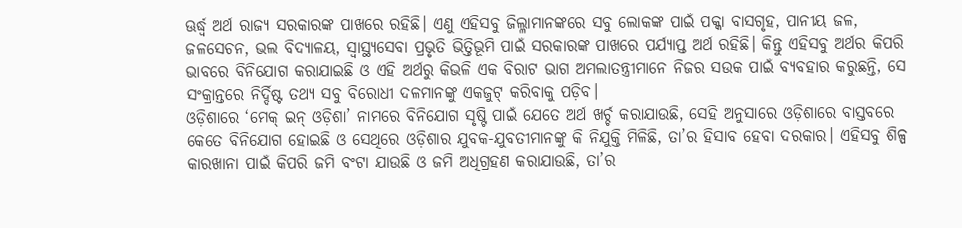ଊର୍ଦ୍ଧ୍ୱ ଅର୍ଥ ରାଜ୍ୟ ସରକାରଙ୍କ ପାଖରେ ରହିଛି। ଏଣୁ ଏହିସବୁ ଜିଲ୍ଳାମାନଙ୍କରେ ସବୁ ଲୋକଙ୍କ ପାଇଁ ପକ୍କା ବାସଗୃହ, ପାନୀୟ ଜଳ, ଜଳସେଚନ, ଭଲ ବିଦ୍ୟାଳୟ, ସ୍ୱାସ୍ଥ୍ୟସେବା ପ୍ରଭୃତି ଭିତ୍ତିଭୂମି ପାଇଁ ସରକାରଙ୍କ ପାଖରେ ପର୍ଯ୍ୟାପ୍ତ ଅର୍ଥ ରହିଛି। କିନ୍ତୁ ଏହିସବୁ ଅର୍ଥର କିପରି ଭାବରେ ବିନିଯୋଗ କରାଯାଇଛି ଓ ଏହି ଅର୍ଥରୁ କିଭଳି ଏକ ବିରାଟ ଭାଗ ଅମଲାତନ୍ତ୍ରୀମାନେ ନିଜର ସଉକ ପାଇଁ ବ୍ୟବହାର କରୁଛନ୍ତି, ସେ ସଂକ୍ରାନ୍ତରେ ନିର୍ଦ୍ଦିଷ୍ଟ ତଥ୍ୟ ସବୁ ବିରୋଧୀ ଦଳମାନଙ୍କୁ ଏକଜୁଟ୍ କରିବାକୁ ପଡ଼ିବ।
ଓଡ଼ିଶାରେ ‘ମେକ୍ ଇନ୍ ଓଡ଼ିଶା’ ନାମରେ ବିନିଯୋଗ ସୃଷ୍ଟି ପାଇଁ ଯେତେ ଅର୍ଥ ଖର୍ଚ୍ଚ କରାଯାଉଛି, ସେହି ଅନୁସାରେ ଓଡ଼ିଶାରେ ବାସ୍ତବରେ କେତେ ବିନିଯୋଗ ହୋଇଛି ଓ ସେଥିରେ ଓଡ଼ିଶାର ଯୁବକ-ଯୁବତୀମାନଙ୍କୁ କି ନିଯୁକ୍ତି ମିଳିଛି, ତା’ର ହିସାବ ହେବା ଦରକାର। ଏହିସବୁ ଶିଳ୍ପ କାରଖାନା ପାଇଁ କିପରି ଜମି ବଂଟା ଯାଉଛି ଓ ଜମି ଅଧିଗ୍ରହଣ କରାଯାଉଛି, ତା’ର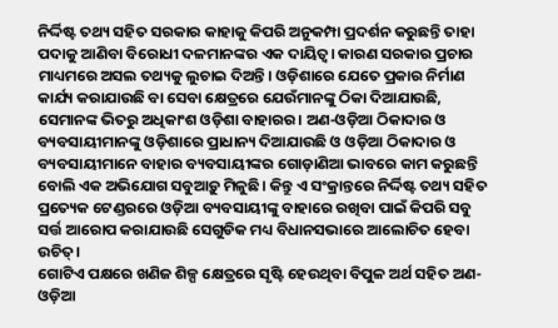ନିର୍ଦ୍ଦିଷ୍ଟ ତଥ୍ୟ ସହିତ ସରକାର କାହାକୁ କିପରି ଅନୁକମ୍ପା ପ୍ରଦର୍ଶନ କରୁଛନ୍ତି ତାହା ପଦାକୁ ଆଣିବା ବିରୋଧୀ ଦଳମାନଙ୍କର ଏକ ଦାୟିତ୍ୱ। କାରଣ ସରକାର ପ୍ରଚାର ମାଧ୍ୟମରେ ଅସଲ ତଥ୍ୟକୁ ଲୁଚାଇ ଦିଅନ୍ତି। ଓଡ଼ିଶାରେ ଯେତେ ପ୍ରକାର ନିର୍ମାଣ କାର୍ଯ୍ୟ କରାଯାଉଛି ବା ସେବା କ୍ଷେତ୍ରରେ ଯେଉଁମାନଙ୍କୁ ଠିକା ଦିଆଯାଉଛି, ସେମାନଙ୍କ ଭିତରୁ ଅଧିକାଂଶ ଓଡ଼ିଶା ବାହାରର। ଅଣ-ଓଡ଼ିଆ ଠିକାଦାର ଓ ବ୍ୟବସାୟୀମାନଙ୍କୁ ଓଡ଼ିଶାରେ ପ୍ରାଧାନ୍ୟ ଦିଆଯାଉଛି ଓ ଓଡ଼ିଆ ଠିକାଦାର ଓ ବ୍ୟବସାୟୀମାନେ ବାହାର ବ୍ୟବସାୟୀଙ୍କର ଗୋଡ଼ାଣିଆ ଭାବରେ କାମ କରୁଛନ୍ତି ବୋଲି ଏକ ଅଭିଯୋଗ ସବୁଆଡ଼ୁ ମିଳୁଛି। କିନ୍ତୁ ଏ ସଂକ୍ରାନ୍ତରେ ନିର୍ଦ୍ଦିଷ୍ଟ ତଥ୍ୟ ସହିତ ପ୍ରତ୍ୟେକ ଟେଣ୍ଡରରେ ଓଡ଼ିଆ ବ୍ୟବସାୟୀଙ୍କୁ ବାହାରେ ରଖିବା ପାଇଁ କିପରି ସବୁ ସର୍ତ୍ତ ଆରୋପ କରାଯାଉଛି ସେଗୁଡିକ ମଧ୍ୟ ବିଧାନସଭାରେ ଆଲୋଚିତ ହେବା ଉଚିତ୍।
ଗୋଟିଏ ପକ୍ଷରେ ଖଣିଜ ଶିଳ୍ପ କ୍ଷେତ୍ରରେ ସୃଷ୍ଟି ହେଉଥିବା ବିପୁଳ ଅର୍ଥ ସହିତ ଅଣ-ଓଡ଼ିଆ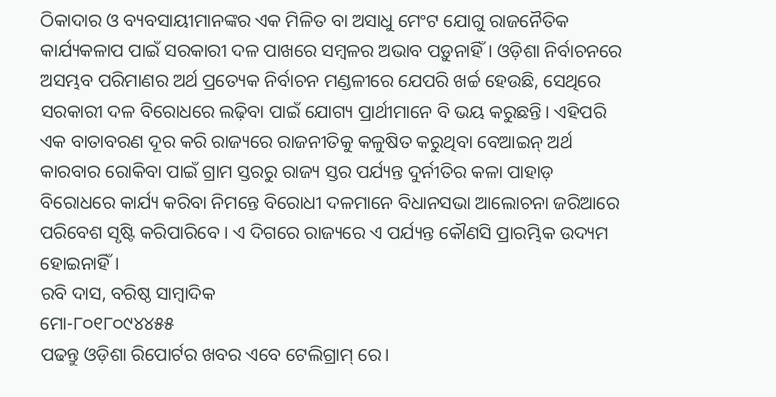ଠିକାଦାର ଓ ବ୍ୟବସାୟୀମାନଙ୍କର ଏକ ମିଳିତ ବା ଅସାଧୁ ମେଂଟ ଯୋଗୁ ରାଜନୈତିକ କାର୍ଯ୍ୟକଳାପ ପାଇଁ ସରକାରୀ ଦଳ ପାଖରେ ସମ୍ବଳର ଅଭାବ ପଡ଼ୁନାହିଁ। ଓଡ଼ିଶା ନିର୍ବାଚନରେ ଅସମ୍ଭବ ପରିମାଣର ଅର୍ଥ ପ୍ରତ୍ୟେକ ନିର୍ବାଚନ ମଣ୍ଡଳୀରେ ଯେପରି ଖର୍ଚ୍ଚ ହେଉଛି, ସେଥିରେ ସରକାରୀ ଦଳ ବିରୋଧରେ ଲଢ଼ିବା ପାଇଁ ଯୋଗ୍ୟ ପ୍ରାର୍ଥୀମାନେ ବି ଭୟ କରୁଛନ୍ତି। ଏହିପରି ଏକ ବାତାବରଣ ଦୂର କରି ରାଜ୍ୟରେ ରାଜନୀତିକୁ କଳୁଷିତ କରୁଥିବା ବେଆଇନ୍ ଅର୍ଥ କାରବାର ରୋକିବା ପାଇଁ ଗ୍ରାମ ସ୍ତରରୁ ରାଜ୍ୟ ସ୍ତର ପର୍ଯ୍ୟନ୍ତ ଦୁର୍ନୀତିର କଳା ପାହାଡ଼ ବିରୋଧରେ କାର୍ଯ୍ୟ କରିବା ନିମନ୍ତେ ବିରୋଧୀ ଦଳମାନେ ବିଧାନସଭା ଆଲୋଚନା ଜରିଆରେ ପରିବେଶ ସୃଷ୍ଟି କରିପାରିବେ। ଏ ଦିଗରେ ରାଜ୍ୟରେ ଏ ପର୍ଯ୍ୟନ୍ତ କୌଣସି ପ୍ରାରମ୍ଭିକ ଉଦ୍ୟମ ହୋଇନାହିଁ।
ରବି ଦାସ, ବରିଷ୍ଠ ସାମ୍ବାଦିକ
ମୋ-୮୦୧୮୦୯୪୪୫୫
ପଢନ୍ତୁ ଓଡ଼ିଶା ରିପୋର୍ଟର ଖବର ଏବେ ଟେଲିଗ୍ରାମ୍ ରେ।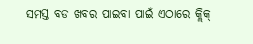ସମସ୍ତ ବଡ ଖବର ପାଇବା ପାଇଁ ଏଠାରେ କ୍ଲିକ୍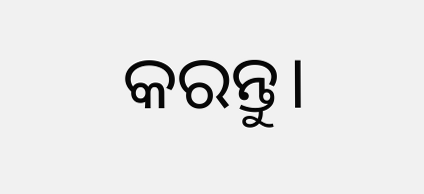କରନ୍ତୁ।